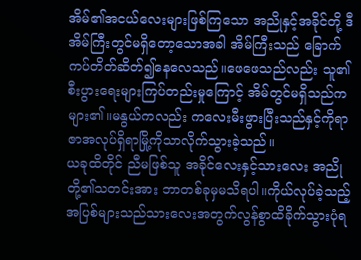အိမ်၏အငယ်လေးများဖြစ်ကြသော အညိုနှင့်အခိုင်တို့ ဒီအိမ်ကြီးတွင်မရှိတော့သောအခါ အိမ်ကြီးသည် ခြောက်ကပ်တိတ်ဆိတ်၍နေလေသည်။ဖေဖေသည်လည်း သူ၏စီးပွားရေးများကြပ်တည်းမှုကြောင့် အိမ်တွင်မရှိသည်ကများ၏။မနွယ်ကလည်း ကလေးမီးဖွားပြီးသည်နှင့်ကိုရာဇာအလုပ်ရှိရာမြို့ကိုသာလိုက်သွားခဲ့သည်။
ယခုထိတိုင် ညီမဖြစ်သူ အခိုင်လေးနှင့်သားလေး အညိုတို့၏သတင်းအား ဘာတစ်ခုမှမသိရပါ။ကိုယ်လုပ်ခဲ့သည့် အပြစ်များသည်သားလေးအတွက်လွန်စွာထိခိုက်သွားပုံရ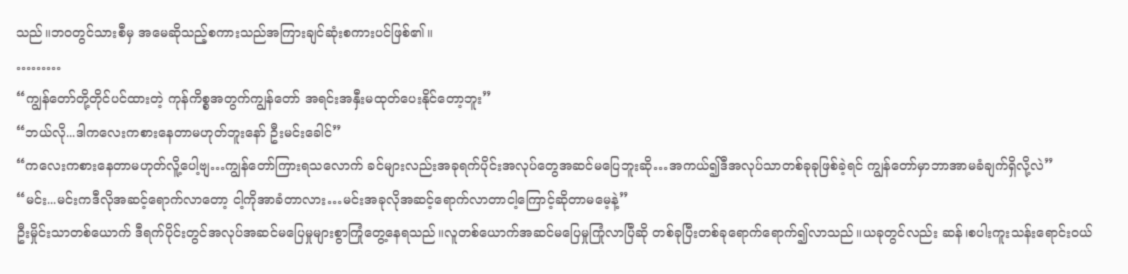သည်။ဘဝတွင်သားစီမှ အမေဆိုသည့်စကားသည်အကြားချင်ဆုံးစကားပင်ဖြစ်၏။
………
“ကျွန်တော်တို့တိုင်ပင်ထားတဲ့ ကုန်ကိစ္စအတွက်ကျွန်တော် အရင်းအနှီးမထုတ်ပေးနိုင်တော့ဘူး”
“ဘယ်လို...ဒါကလေးကစားနေတာမဟုတ်ဘူးနော် ဦးမင်းခေါင်”
“ကလေးကစားနေတာမဟုတ်လိူ့ပေါ့ဗျ…ကျွန်တော်ကြားရသလောက် ခင်များလည်းအခုရက်ပိုင်းအလုပ်တွေအဆင်မပြေဘူးဆို…အကယ်၍ဒီအလုပ်သာတစ်ခုခုဖြစ်ခဲ့ရင် ကျွန်တော်မှာဘာအာမခံချက်ရှိလို့လဲ”
“မင်း...မင်းကဒီလိုအဆင့်ရောက်လာတော့ ငါ့ကိုအာခံတာလား…မင်းအခုလိုအဆင့်ရောက်လာတာငါ့ကြောင့်ဆိုတာမမေ့နဲ့”
ဦးမှိုင်းသာတစ်ယောက် ဒီရက်ပိုင်းတွင်အလုပ်အဆင်မပြေမှုများစွာကြုံတွေ့နေရသည်။လူတစ်ယောက်အဆင်မပြေမှုကြုံလာပြီဆို တစ်ခုပြီးတစ်ခုရောက်ရောက်၍လာသည်။ယခုတွင်လည်း ဆန်၊စပါးကူးသန်းရောင်းဝယ်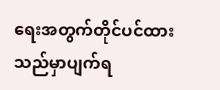ရေးအတွက်တိုင်ပင်ထားသည်မှာပျက်ရ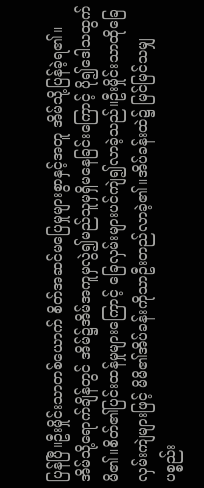ပြန်ပြီ။ဦးမှိုင်းသာတစ်ယောက် စိတ်အဆင်မပြေမှုများစွာနှင့်အတူ အိမ်သို့ပြန်ခဲ့ရ၏။
အိမ်သို့ရောက်ချိန်တွင် အိမ်၌အိမ်အကူမှလွဲ၍မည်သူမှရှိမနေခြင်းကြောင့် ပို၍ဒေါသထွက်မိ၏။စိတ်၏ပြင်းထန်မှုများကြောင့် ခြေလှမ်းများပင်ကျဲ၍လာခဲ့သည်။ဦးမှိုင်းသာထိုခြေလှမ်းကျဲများဖြင့် မိမိ၏အိပ်ခန်းကိုသာဦးတည်လာခဲ့၏။အိပ်ခန်းထဲ၌ မြင်မြင်သမျှပစ္စည်း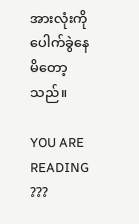အားလုံးကိုပေါက်ခွဲနေမိတော့သည်။

YOU ARE READING
???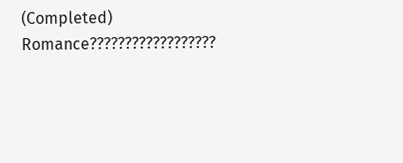(Completed)
Romance??????????????????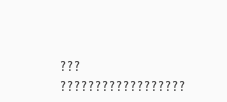??? ??????????????????